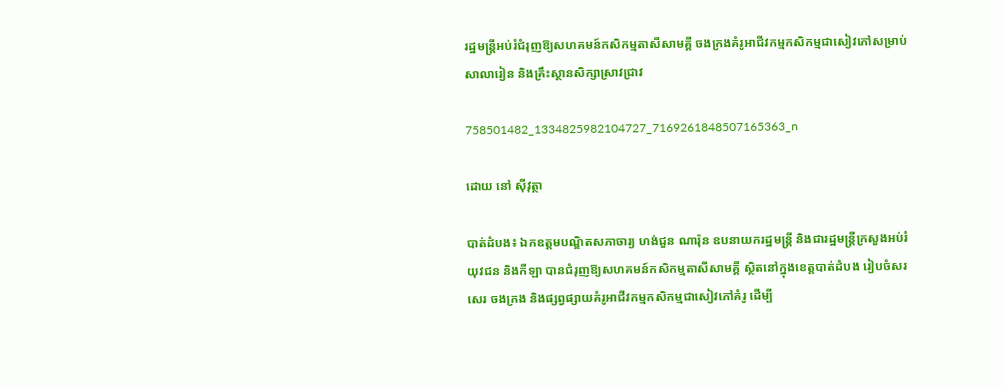រដ្ឋមន្ត្រីអប់រំជំរុញឱ្យសហគមន៍កសិកម្មតាសីសាមគ្គី ចងក្រងគំរូអាជីវកម្មកសិកម្មជាសៀវភៅសម្រាប់សាលារៀន និងគ្រឹះស្ថានសិក្សាស្រាវជ្រាវ

758501482_1334825982104727_7169261848507165363_n

ដោយ នៅ ស៊ីវុត្ថា

បាត់ដំបង៖ ឯកឧត្តមបណ្ឌិតសភាចារ្យ ហង់ជួន ណារ៉ុន ឧបនាយករដ្ឋមន្ត្រី និងជារដ្ឋមន្ត្រីក្រសួងអប់រំ យុវជន និងកីឡា បានជំរុញឱ្យសហគមន៍កសិកម្មតាសីសាមគ្គី ស្ថិតនៅក្នុងខេត្តបាត់ដំបង រៀបចំសរសេរ ចងក្រង និងផ្សព្វផ្សាយគំរូអាជីវកម្មកសិកម្មជាសៀវភៅគំរូ ដើម្បី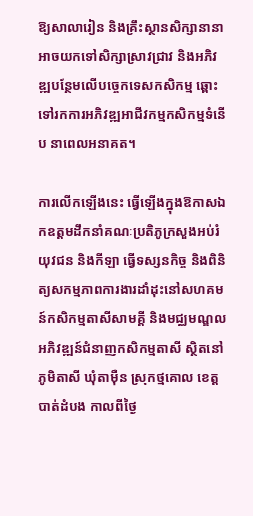ឱ្យសាលារៀន និងគ្រឹះស្ថានសិក្សានានា អាចយកទៅសិក្សាស្រាវជ្រាវ និងអភិវឌ្ឍបន្ថែមលើបច្ចេកទេសកសិកម្ម ឆ្ពោះទៅរកការអភិវឌ្ឍអាជីវកម្មកសិកម្មទំនើប នាពេលអនាគត។

ការលើកឡើងនេះ ធ្វើឡើងក្នុងឱកាសឯកឧត្តមដឹកនាំគណៈប្រតិភូក្រសួងអប់រំ យុវជន និងកីឡា ធ្វើទស្សនកិច្ច និងពិនិត្យសកម្មភាពការងារដាំដុះនៅសហគមន៍កសិកម្មតាសីសាមគ្គី និងមជ្ឈមណ្ឌលអភិវឌ្ឍន៍ជំនាញកសិកម្មតាសី ស្ថិតនៅភូមិតាសី ឃុំតាម៉ឺន ស្រុកថ្មគោល ខេត្តបាត់ដំបង កាលពីថ្ងៃ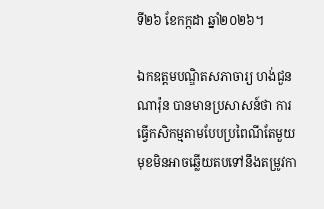ទី២៦ ខែកក្កដា ឆ្នាំ២០២៦។

ឯកឧត្តមបណ្ឌិតសភាចារ្យ ហង់ជួន ណារ៉ុន បានមានប្រសាសន៍ថា ការធ្វើកសិកម្មតាមបែបប្រពៃណីតែមួយមុខមិនអាចឆ្លើយតបទៅនឹងតម្រូវកា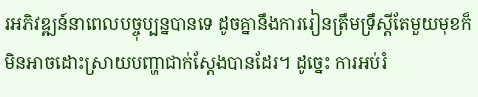រអភិវឌ្ឍន៍នាពេលបច្ចុប្បន្នបានទេ ដូចគ្នានឹងការរៀនត្រឹមទ្រឹស្តីតែមួយមុខក៏មិនអាចដោះស្រាយបញ្ហាជាក់ស្តែងបានដែរ។ ដូច្នេះ ការអប់រំ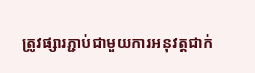ត្រូវផ្សារភ្ជាប់ជាមួយការអនុវត្តជាក់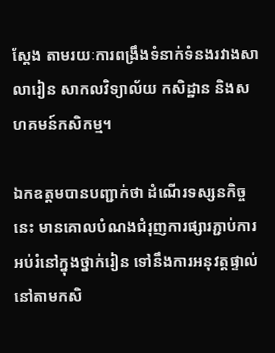ស្តែង តាមរយៈការពង្រឹងទំនាក់ទំនងរវាងសាលារៀន សាកលវិទ្យាល័យ កសិដ្ឋាន និងសហគមន៍កសិកម្ម។

ឯកឧត្តមបានបញ្ជាក់ថា ដំណើរទស្សនកិច្ចនេះ មានគោលបំណងជំរុញការផ្សារភ្ជាប់ការអប់រំនៅក្នុងថ្នាក់រៀន ទៅនឹងការអនុវត្តផ្ទាល់នៅតាមកសិ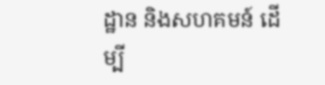ដ្ឋាន និងសហគមន៍ ដើម្បី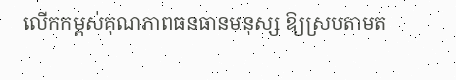លើកកម្ពស់គុណភាពធនធានមនុស្ស ឱ្យស្របតាមត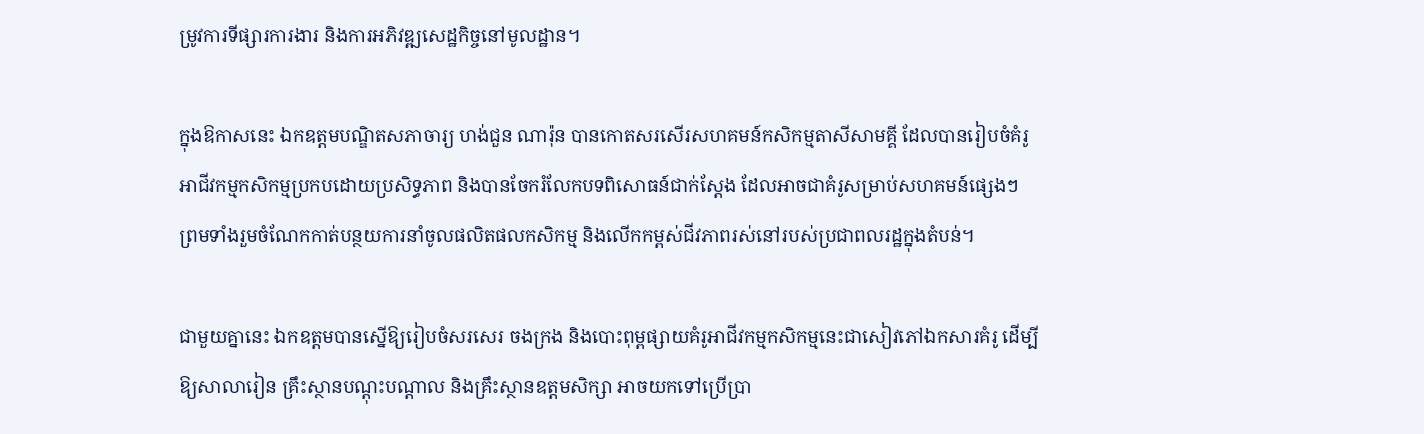ម្រូវការទីផ្សារការងារ និងការអភិវឌ្ឍសេដ្ឋកិច្ចនៅមូលដ្ឋាន។

ក្នុងឱកាសនេះ ឯកឧត្តមបណ្ឌិតសភាចារ្យ ហង់ជួន ណារ៉ុន បានកោតសរសើរសហគមន៍កសិកម្មតាសីសាមគ្គី ដែលបានរៀបចំគំរូអាជីវកម្មកសិកម្មប្រកបដោយប្រសិទ្ធភាព និងបានចែករំលែកបទពិសោធន៍ជាក់ស្តែង ដែលអាចជាគំរូសម្រាប់សហគមន៍ផ្សេងៗ ព្រមទាំងរួមចំណែកកាត់បន្ថយការនាំចូលផលិតផលកសិកម្ម និងលើកកម្ពស់ជីវភាពរស់នៅរបស់ប្រជាពលរដ្ឋក្នុងតំបន់។

ជាមួយគ្នានេះ ឯកឧត្តមបានស្នើឱ្យរៀបចំសរសេរ ចងក្រង និងបោះពុម្ពផ្សាយគំរូអាជីវកម្មកសិកម្មនេះជាសៀវភៅឯកសារគំរូ ដើម្បីឱ្យសាលារៀន គ្រឹះស្ថានបណ្តុះបណ្តាល និងគ្រឹះស្ថានឧត្តមសិក្សា អាចយកទៅប្រើប្រា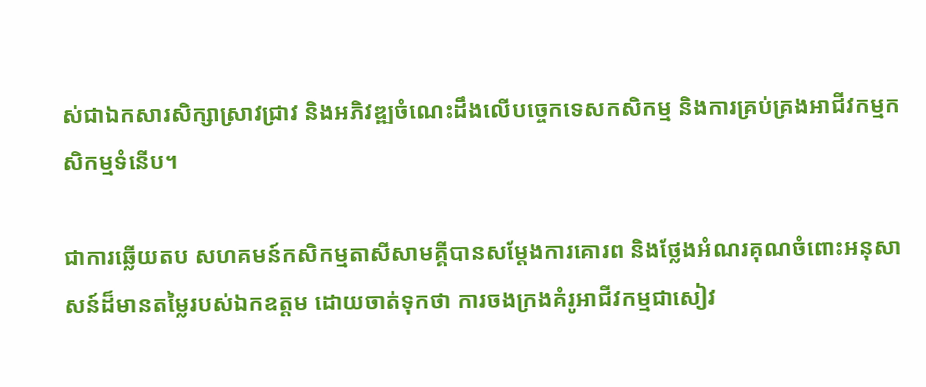ស់ជាឯកសារសិក្សាស្រាវជ្រាវ និងអភិវឌ្ឍចំណេះដឹងលើបច្ចេកទេសកសិកម្ម និងការគ្រប់គ្រងអាជីវកម្មកសិកម្មទំនើប។

ជាការឆ្លើយតប សហគមន៍កសិកម្មតាសីសាមគ្គីបានសម្តែងការគោរព និងថ្លែងអំណរគុណចំពោះអនុសាសន៍ដ៏មានតម្លៃរបស់ឯកឧត្តម ដោយចាត់ទុកថា ការចងក្រងគំរូអាជីវកម្មជាសៀវ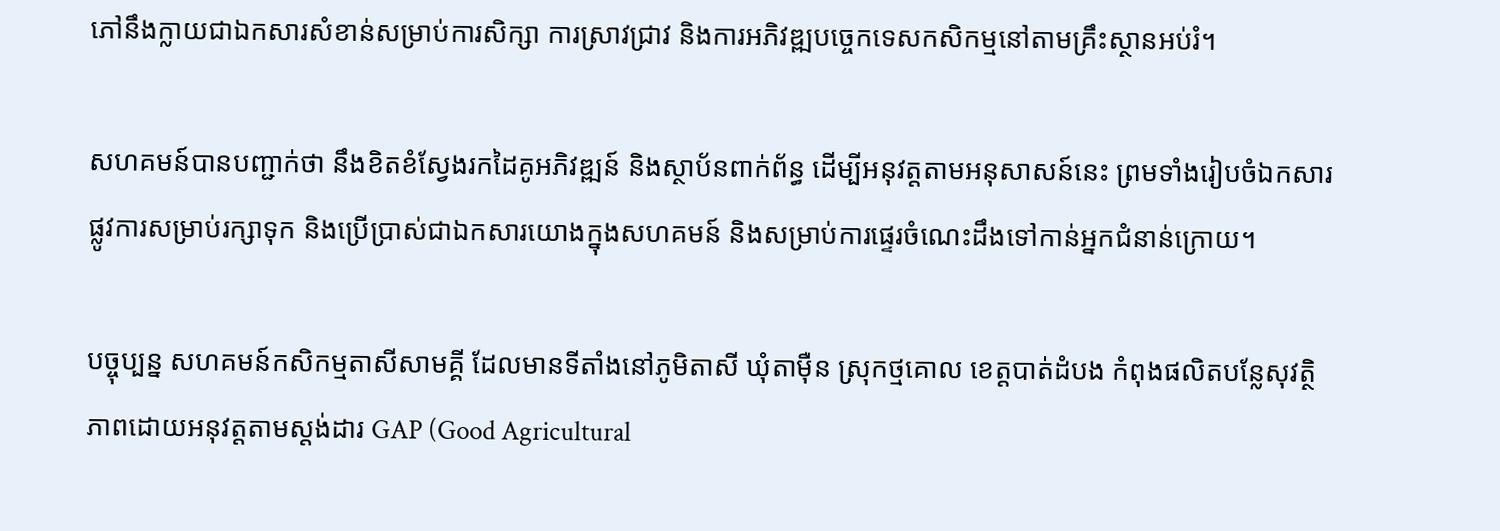ភៅនឹងក្លាយជាឯកសារសំខាន់សម្រាប់ការសិក្សា ការស្រាវជ្រាវ និងការអភិវឌ្ឍបច្ចេកទេសកសិកម្មនៅតាមគ្រឹះស្ថានអប់រំ។

សហគមន៍បានបញ្ជាក់ថា នឹងខិតខំស្វែងរកដៃគូអភិវឌ្ឍន៍ និងស្ថាប័នពាក់ព័ន្ធ ដើម្បីអនុវត្តតាមអនុសាសន៍នេះ ព្រមទាំងរៀបចំឯកសារផ្លូវការសម្រាប់រក្សាទុក និងប្រើប្រាស់ជាឯកសារយោងក្នុងសហគមន៍ និងសម្រាប់ការផ្ទេរចំណេះដឹងទៅកាន់អ្នកជំនាន់ក្រោយ។

បច្ចុប្បន្ន សហគមន៍កសិកម្មតាសីសាមគ្គី ដែលមានទីតាំងនៅភូមិតាសី ឃុំតាម៉ឺន ស្រុកថ្មគោល ខេត្តបាត់ដំបង កំពុងផលិតបន្លែសុវត្ថិភាពដោយអនុវត្តតាមស្តង់ដារ GAP (Good Agricultural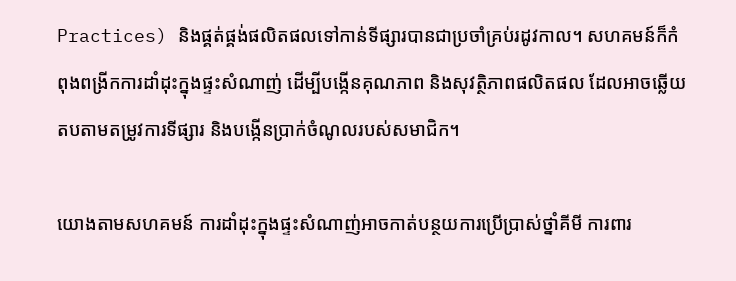Practices) និងផ្គត់ផ្គង់ផលិតផលទៅកាន់ទីផ្សារបានជាប្រចាំគ្រប់រដូវកាល។ សហគមន៍ក៏កំពុងពង្រីកការដាំដុះក្នុងផ្ទះសំណាញ់ ដើម្បីបង្កើនគុណភាព និងសុវត្ថិភាពផលិតផល ដែលអាចឆ្លើយតបតាមតម្រូវការទីផ្សារ និងបង្កើនប្រាក់ចំណូលរបស់សមាជិក។

យោងតាមសហគមន៍ ការដាំដុះក្នុងផ្ទះសំណាញ់អាចកាត់បន្ថយការប្រើប្រាស់ថ្នាំគីមី ការពារ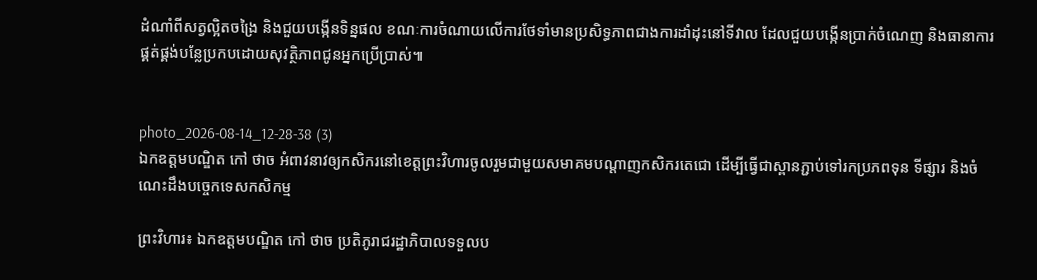ដំណាំពីសត្វល្អិតចង្រៃ និងជួយបង្កើនទិន្នផល ខណៈការចំណាយលើការថែទាំមានប្រសិទ្ធភាពជាងការដាំដុះនៅទីវាល ដែលជួយបង្កើនប្រាក់ចំណេញ និងធានាការផ្គត់ផ្គង់បន្លែប្រកបដោយសុវត្ថិភាពជូនអ្នកប្រើប្រាស់៕


photo_2026-08-14_12-28-38 (3)
ឯកឧត្តមបណ្ឌិត កៅ ថាច អំពាវនាវឲ្យកសិករនៅខេត្តព្រះវិហារចូលរួមជាមួយសមាគមបណ្តាញកសិករតេជោ ដើម្បីធ្វើជាស្ពានភ្ជាប់ទៅរកប្រភពទុន ទីផ្សារ និងចំណេះដឹងបច្ចេកទេសកសិកម្ម

ព្រះវិហារ៖ ឯកឧត្តមបណ្ឌិត កៅ ថាច ប្រតិភូរាជរដ្ឋាភិបាលទទួលប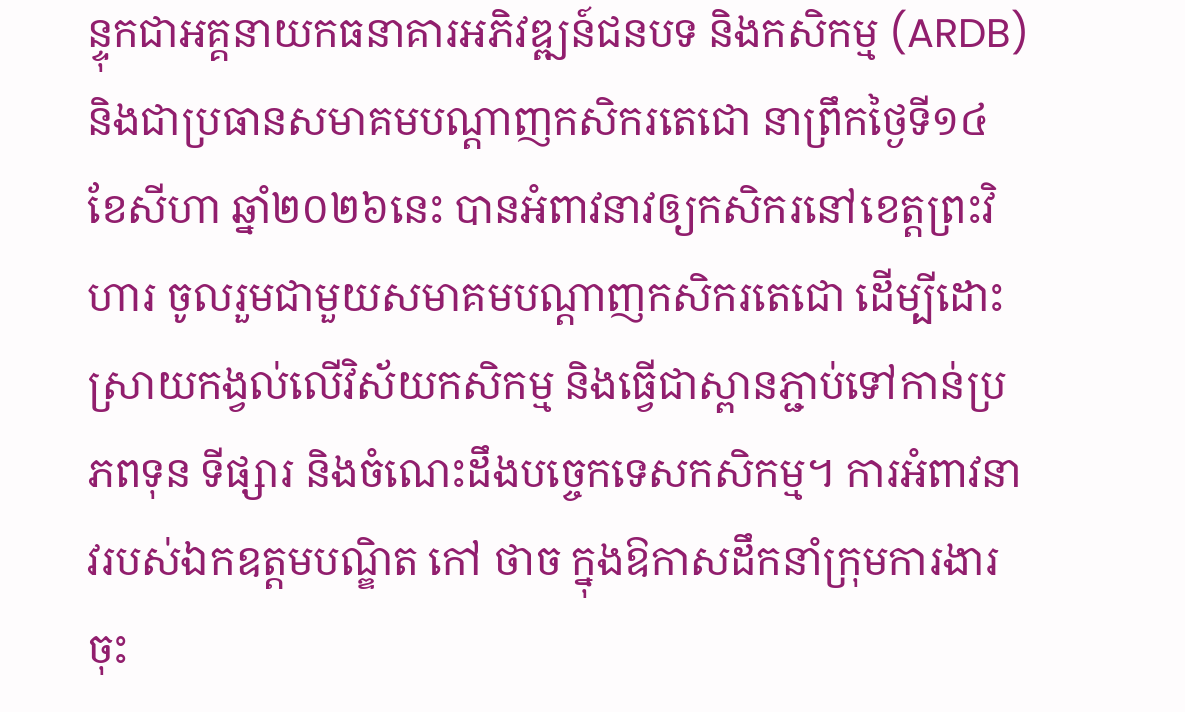ន្ទុកជាអគ្គនាយកធនាគារអភិវឌ្ឍន៍ជនបទ និងកសិកម្ម (ARDB) និងជាប្រធានសមាគមបណ្តាញកសិករតេជោ នាព្រឹកថ្ងៃទី១៤ ខែសីហា ឆ្នាំ២០២៦នេះ បានអំពាវនាវឲ្យកសិករនៅខេត្តព្រះវិហារ ចូលរួមជាមួយសមាគមបណ្តាញកសិករតេជោ ដើម្បីដោះស្រាយកង្វល់លើវិស័យកសិកម្ម និងធ្វើជាស្ពានភ្ជាប់ទៅកាន់ប្រភពទុន ទីផ្សារ និងចំណេះដឹងបច្ចេកទេសកសិកម្ម។ ការអំពាវនាវរបស់ឯកឧត្តមបណ្ឌិត កៅ ថាច ក្នុងឱកាសដឹកនាំក្រុមការងារចុះ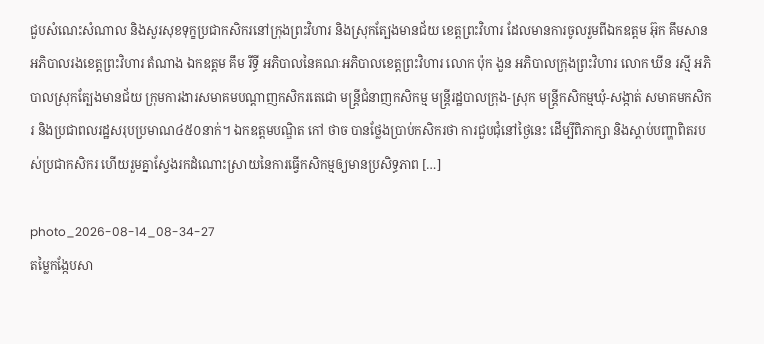ជួបសំណេះសំណាល និងសួរសុខទុក្ខប្រជាកសិករនៅក្រុងព្រះវិហារ និងស្រុកត្បែងមានជ័យ ខេត្តព្រះវិហារ ដែលមានការចូលរួមពីឯកឧត្តម អ៊ុក គឹមសាន អភិបាលរងខេត្តព្រះវិហារ តំណាង ឯកឧត្តម គឹម រីទ្ធី អភិបាលនៃគណៈអភិបាលខេត្តព្រះវិហារ លោក ប៉ុក ងួន អភិបាលក្រុងព្រះវិហារ លោក ឃីន រស្មី អភិបាលស្រុកត្បែងមានជ័យ ក្រុមការងារសមាគមបណ្តាញកសិករតេជោ មន្ត្រីជំនាញកសិកម្ម មន្ត្រីរដ្ឋបាលក្រុង-ស្រុក មន្ត្រីកសិកម្មឃុំ-សង្កាត់ សមាគមកសិករ និងប្រជាពលរដ្ឋសរុបប្រមាណ៤៥០នាក់។ ឯកឧត្តមបណ្ឌិត កៅ ថាច បានថ្លែងប្រាប់កសិករថា ការជួបជុំនៅថ្ងៃនេះ ដើម្បីពិភាក្សា និងស្តាប់បញ្ហាពិតរបស់ប្រជាកសិករ ហើយរួមគ្នាស្វែងរកដំណោះស្រាយនៃការធ្វើកសិកម្មឲ្យមានប្រសិទ្ធភាព […]

photo_2026-08-14_08-34-27
តម្លៃកង្កែបសា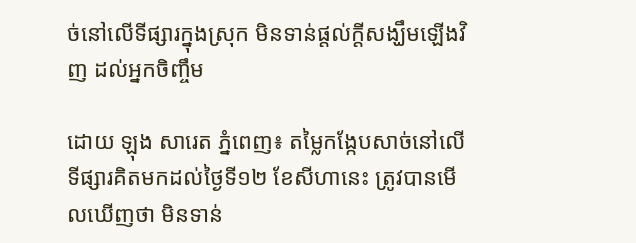ច់នៅលើទីផ្សារក្នុងស្រុក មិនទាន់ផ្តល់ក្តីសង្ឃឹមឡើងវិញ ដល់អ្នកចិញ្ចឹម

ដោយ ឡុង សារេត ភ្នំពេញ៖ តម្លៃកង្កែបសាច់នៅលើទីផ្សារគិតមកដល់ថ្ងៃទី១២ ខែសីហានេះ ត្រូវបានមើលឃើញថា មិនទាន់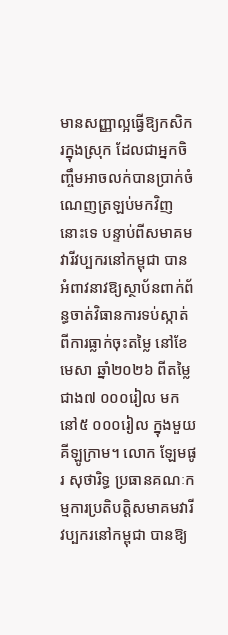មានសញ្ញាល្អធ្វើឱ្យកសិករក្នុងស្រុក ដែលជាអ្នកចិញ្ចឹមអាចលក់បានប្រាក់ចំណេញត្រឡប់មកវិញនោះទេ បន្ទាប់ពីសមាគមវារីវប្បករនៅកម្ពុជា បានអំពាវនាវឱ្យស្ថាប័នពាក់ព័ន្ធចាត់វិធានការទប់ស្កាត់ពីការធ្លាក់ចុះតម្លៃ នៅខែមេសា ឆ្នាំ២០២៦ ពីតម្លៃជាង៧ ០០០រៀល មកនៅ៥ ០០០រៀល ក្នុងមួយគីឡូក្រាម។ លោក ឡែមផូរ សុថារិទ្ធ ប្រធានគណៈកម្មការប្រតិបត្តិសមាគមវារីវប្បករនៅកម្ពុជា បានឱ្យ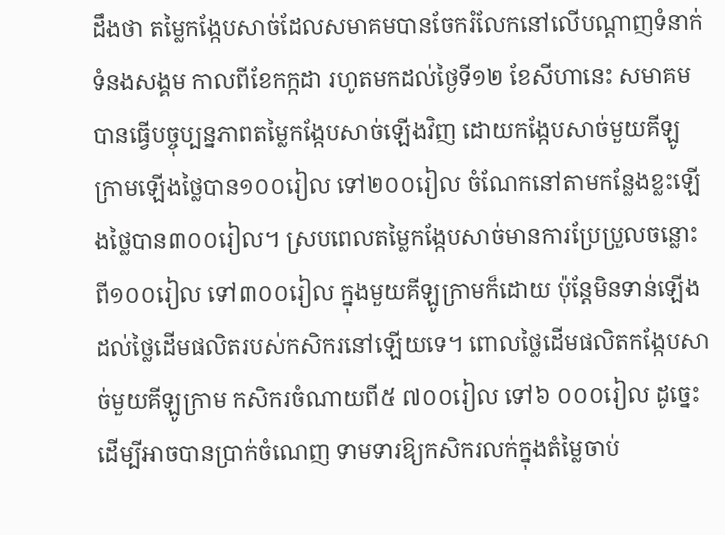ដឹងថា តម្លៃកង្កែបសាច់ដែលសមាគមបានចែករំលែកនៅលើបណ្តាញទំនាក់ទំនងសង្គម កាលពីខែកក្កដា រហូតមកដល់ថ្ងៃទី១២ ខែសីហានេះ សមាគមបានធ្វើបច្ចុប្បន្នភាពតម្លៃកង្កែបសាច់ឡើងវិញ ដោយកង្កែបសាច់មួយគីឡូក្រាមឡើងថ្លៃបាន១០០រៀល ទៅ២០០រៀល ចំណែកនៅតាមកន្លែងខ្លះឡើងថ្លៃបាន៣០០រៀល។ ស្របពេលតម្លៃកង្កែបសាច់មានការប្រែប្រួលចន្លោះពី១០០រៀល ទៅ៣០០រៀល ក្នុងមួយគីឡូក្រាមក៏ដោយ ប៉ុន្តែមិនទាន់ឡើងដល់ថ្លៃដើមផលិតរបស់កសិករនៅឡើយទេ។ ពោលថ្លៃដើមផលិតកង្កែបសាច់មួយគីឡូក្រាម កសិករចំណាយពី៥ ៧០០រៀល ទៅ៦ ០០០រៀល ដូច្នេះដើម្បីអាចបានប្រាក់ចំណេញ ទាមទារឱ្យកសិករលក់ក្នុងតំម្លៃចាប់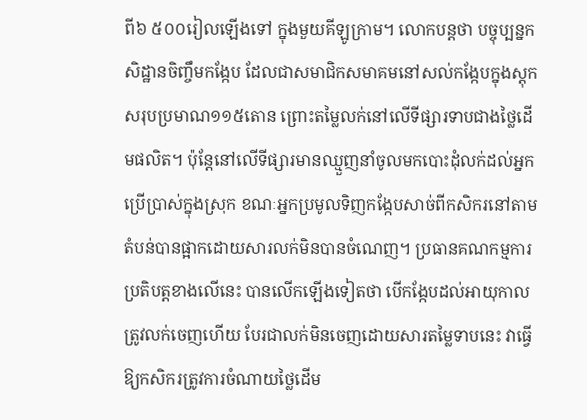ពី៦ ៥០០រៀលឡើងទៅ ក្នុងមួយគីឡូក្រាម។ លោកបន្តថា បច្ចុប្បន្នកសិដ្ឋានចិញ្ចឹមកង្កែប ដែលជាសមាជិកសមាគមនៅសល់កង្កែបក្នុងស្តុកសរុបប្រមាណ១១៥តោន ព្រោះតម្លៃលក់នៅលើទីផ្សារទាបជាងថ្លៃដើមផលិត។ ប៉ុន្តែនៅលើទីផ្សារមានឈ្មួញនាំចូលមកបោះដុំលក់ដល់អ្នកប្រើប្រាស់ក្នុងស្រុក ខណៈអ្នកប្រមូលទិញកង្កែបសាច់ពីកសិករនៅតាមតំបន់បានផ្អាកដោយសារលក់មិនបានចំណេញ។ ប្រធានគណកម្មការប្រតិបត្តខាងលើនេះ បានលើកឡើងទៀតថា បើកង្កែបដល់អាយុកាលត្រូវលក់ចេញហើយ បែរជាលក់មិនចេញដោយសារតម្លៃទាបនេះ វាធ្វើឱ្យកសិករត្រូវការចំណាយថ្លៃដើម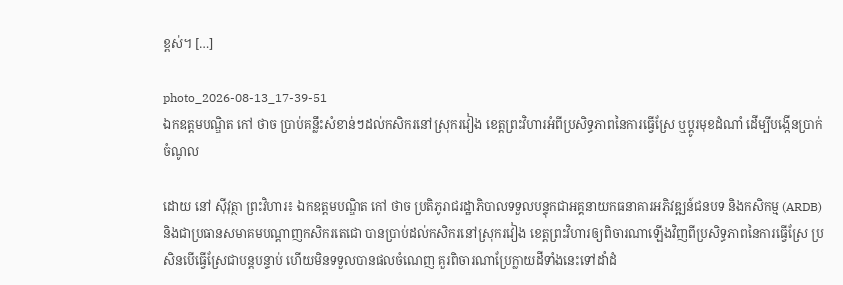ខ្ពស់។ […]

photo_2026-08-13_17-39-51
ឯកឧត្តមបណ្ឌិត កៅ ថាច ប្រាប់គន្លឹះសំខាន់ៗដល់កសិករនៅស្រុករវៀង ខេត្តព្រះវិហារអំពីប្រសិទ្ធភាពនៃការធ្វើស្រែ ឬប្តូរមុខដំណាំ ដើម្បីបង្កើនប្រាក់ចំណូល

ដោយ នៅ ស៊ីវុត្ថា ព្រះវិហារ៖ ឯកឧត្តមបណ្ឌិត កៅ ថាច ប្រតិភូរាជរដ្ឋាភិបាលទទួលបន្ទុកជាអគ្គនាយកធនាគារអភិវឌ្ឍន៍ជនបទ និងកសិកម្ម (ARDB) និងជាប្រធានសមាគមបណ្តាញកសិករតេជោ បានប្រាប់ដល់កសិករនៅស្រុករវៀង ខេត្តព្រះវិហារឲ្យពិចារណាឡើងវិញពីប្រសិទ្ធភាពនៃការធ្វើស្រែ ប្រសិនបើធ្វើស្រែជាបន្តបន្ទាប់ ហើយមិនទទួលបានផលចំណេញ គួរពិចារណាប្រែក្លាយដីទាំងនេះទៅដាំដំ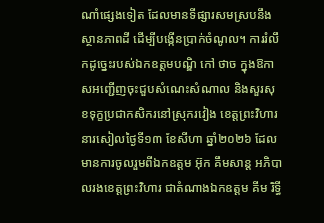ណាំផ្សេងទៀត ដែលមានទីផ្សារសមស្របនឹងស្ថានភាពដី ដើម្បីបង្កើនប្រាក់ចំណូល។ ការរំលឹកដូច្នេះរបស់ឯកឧត្តមបណ្ឌិ កៅ ថាច ក្នុងឱកាសអញ្ជើញចុះជួបសំណេះសំណាល និងសួរសុខទុក្ខប្រជាកសិករនៅស្រុករវៀង ខេត្តព្រះវិហារ នារសៀលថ្ងៃទី១៣ ខែសីហា ឆ្នាំ២០២៦ ដែលមានការចូលរួមពីឯកឧត្តម អ៊ុក គឹមសាន្ត អភិបាលរងខេត្តព្រះវិហារ ជាតំណាងឯកឧត្តម គីម រិទ្ធី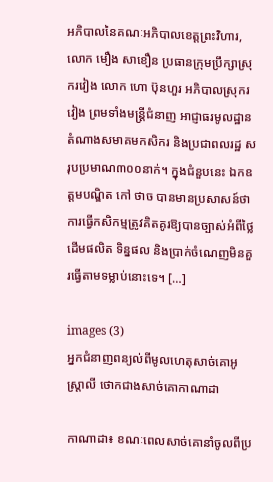អភិបាលនៃគណៈអភិបាលខេត្តព្រះវិហារ,លោក មឿង សាខឿន ប្រធានក្រុមប្រឹក្សាស្រុករវៀង លោក ហោ ប៊ុនហួរ អភិបាលស្រុករវៀង ព្រមទាំងមន្ត្រីជំនាញ អាជ្ញាធរមូលដ្ឋាន តំណាងសមាគមកសិករ និងប្រជាពលរដ្ឋ សរុបប្រមាណ៣០០នាក់។ ក្នុងជំនួបនេះ ឯកឧត្តមបណ្ឌិត កៅ ថាច បានមានប្រសាសន៍ថា ការធ្វើកសិកម្មត្រូវគិតគូរឱ្យបានច្បាស់អំពីថ្លៃដើមផលិត ទិន្នផល និងប្រាក់ចំណេញមិនគួរធ្វើតាមទម្លាប់នោះទេ។ […]

images (3)
អ្នកជំនាញពន្យល់ពីមូលហេតុសាច់គោអូស្ត្រាលី ថោកជាងសាច់គោកាណាដា

កាណាដា៖ ខណៈពេលសាច់គោនាំចូលពីប្រ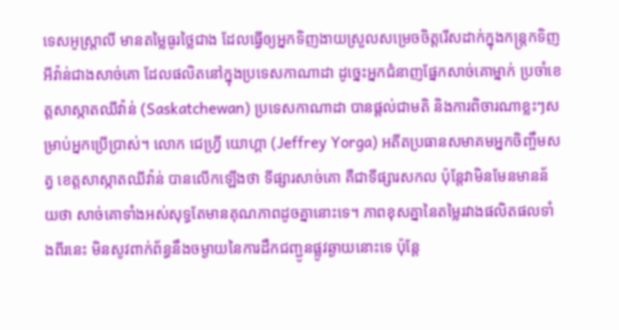ទេសអូស្ត្រាលី មានតម្លៃធូរថ្លៃជាង ដែលធ្វើឲ្យអ្នកទិញងាយស្រួលសម្រេចចិត្តរើសដាក់ក្នុងកន្ត្រកទិញអីវ៉ាន់ជាងសាច់គោ ដែលផលិតនៅក្នុងប្រទេសកាណាដា ដូច្នេះអ្នកជំនាញផ្នែកសាច់គោម្នាក់ ប្រចាំខេត្តសាស្កាតឈីវ៉ាន់ (Saskatchewan) ប្រទេសកាណាដា បានផ្តល់ជាមតិ និងការពិចារណាខ្លះៗសម្រាប់អ្នកប្រើប្រាស់។ លោក ជេហ្វ្រី យោហ្គា (Jeffrey Yorga) អតីតប្រធានសមាគមអ្នកចិញ្ចឹមសត្វ ខេត្តសាស្កាតឈីវ៉ាន់ បានលើកឡើងថា ទីផ្សារសាច់គោ គឺជាទីផ្សារសកល ប៉ុន្តែវាមិនមែនមានន័យថា សាច់គោទាំងអស់សុទ្ធតែមានគុណភាពដូចគ្នានោះទេ។ ភាពខុសគ្នានៃតម្លៃរវាងផលិតផលទាំងពីរនេះ មិនសូវពាក់ព័ន្ធនឹងចម្ងាយនៃការដឹកជញ្ជូនផ្លូវឆ្ងាយនោះទេ ប៉ុន្តែ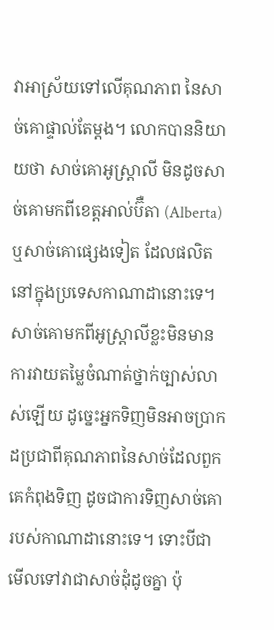វាអាស្រ័យទៅលើគុណភាព នៃសាច់គោផ្ទាល់តែម្តង។ លោកបាននិយាយថា សាច់គោអូស្ត្រាលី មិនដូចសាច់គោមកពីខេត្តអាល់ប៊ឺតា (Alberta) ឬសាច់គោផ្សេងទៀត ដែលផលិតនៅក្នុងប្រទេសកាណាដានោះទេ។ សាច់គោមកពីអូស្ត្រាលីខ្លះមិនមានការវាយតម្លៃចំណាត់ថ្នាក់ច្បាស់លាស់ឡើយ ដូច្នេះអ្នកទិញមិនអាចប្រាកដប្រជាពីគុណភាពនៃសាច់ដែលពួកគេកំពុងទិញ ដូចជាការទិញសាច់គោរបស់កាណាដានោះទេ។ ទោះបីជាមើលទៅវាជាសាច់ដុំដូចគ្នា ប៉ុ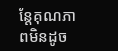ន្តែគុណភាពមិនដូច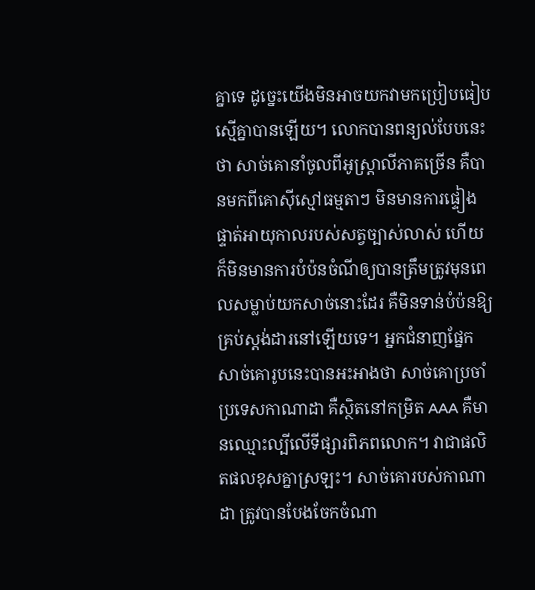គ្នាទេ ដូច្នេះយើងមិនអាចយកវាមកប្រៀបធៀបស្មើគ្នាបានឡើយ។ លោកបានពន្យល់បែបនេះថា សាច់គោនាំចូលពីអូស្ត្រាលីភាគច្រើន គឺបានមកពីគោស៊ីស្មៅធម្មតាៗ មិនមានការផ្ទៀងផ្ទាត់អាយុកាលរបស់សត្វច្បាស់លាស់ ហើយក៏មិនមានការបំប៉នចំណីឲ្យបានត្រឹមត្រូវមុនពេលសម្លាប់យកសាច់នោះដែរ គឺមិនទាន់បំប៉នឱ្យគ្រប់ស្តង់ដារនៅឡើយទេ។ អ្នកជំនាញផ្នែកសាច់គោរូបនេះបានអះអាងថា សាច់គោប្រចាំប្រទេសកាណាដា គឺស្ថិតនៅកម្រិត AAA គឺមានឈ្មោះល្បីលើទីផ្សារពិភពលោក។ វាជាផលិតផលខុសគ្នាស្រឡះ។ សាច់គោរបស់កាណាដា ត្រូវបានបែងចែកចំណា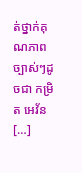ត់ថ្នាក់គុណភាពច្បាស់ៗដូចជា កម្រិត អេវ័ន […]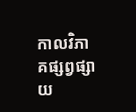កាលវិភាគផ្សព្វផ្សាយ